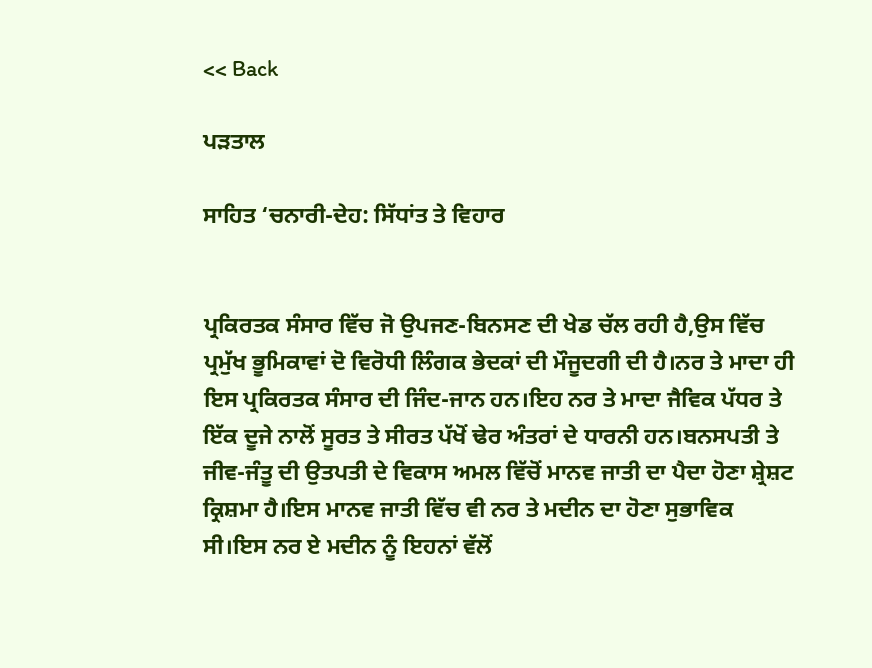<< Back

ਪੜਤਾਲ

ਸਾਹਿਤ ‘ਚਨਾਰੀ-ਦੇਹ: ਸਿੱਧਾਂਤ ਤੇ ਵਿਹਾਰ


ਪ੍ਰਕਿਰਤਕ ਸੰਸਾਰ ਵਿੱਚ ਜੋ ਉਪਜਣ-ਬਿਨਸਣ ਦੀ ਖੇਡ ਚੱਲ ਰਹੀ ਹੈ,ਉਸ ਵਿੱਚ ਪ੍ਰਮੁੱਖ ਭੂਮਿਕਾਵਾਂ ਦੋ ਵਿਰੋਧੀ ਲਿੰਗਕ ਭੇਦਕਾਂ ਦੀ ਮੌਜੂਦਗੀ ਦੀ ਹੈ।ਨਰ ਤੇ ਮਾਦਾ ਹੀ ਇਸ ਪ੍ਰਕਿਰਤਕ ਸੰਸਾਰ ਦੀ ਜਿੰਦ-ਜਾਨ ਹਨ।ਇਹ ਨਰ ਤੇ ਮਾਦਾ ਜੈਵਿਕ ਪੱਧਰ ਤੇ ਇੱਕ ਦੂਜੇ ਨਾਲੋਂ ਸੂਰਤ ਤੇ ਸੀਰਤ ਪੱਖੋਂ ਢੇਰ ਅੰਤਰਾਂ ਦੇ ਧਾਰਨੀ ਹਨ।ਬਨਸਪਤੀ ਤੇ ਜੀਵ-ਜੰਤੂ ਦੀ ਉਤਪਤੀ ਦੇ ਵਿਕਾਸ ਅਮਲ ਵਿੱਚੋਂ ਮਾਨਵ ਜਾਤੀ ਦਾ ਪੈਦਾ ਹੋਣਾ ਸ਼੍ਰੇਸ਼ਟ ਕ੍ਰਿਸ਼ਮਾ ਹੈ।ਇਸ ਮਾਨਵ ਜਾਤੀ ਵਿੱਚ ਵੀ ਨਰ ਤੇ ਮਦੀਨ ਦਾ ਹੋਣਾ ਸੁਭਾਵਿਕ ਸੀ।ਇਸ ਨਰ ਏ ਮਦੀਨ ਨੂੰ ਇਹਨਾਂ ਵੱਲੋਂ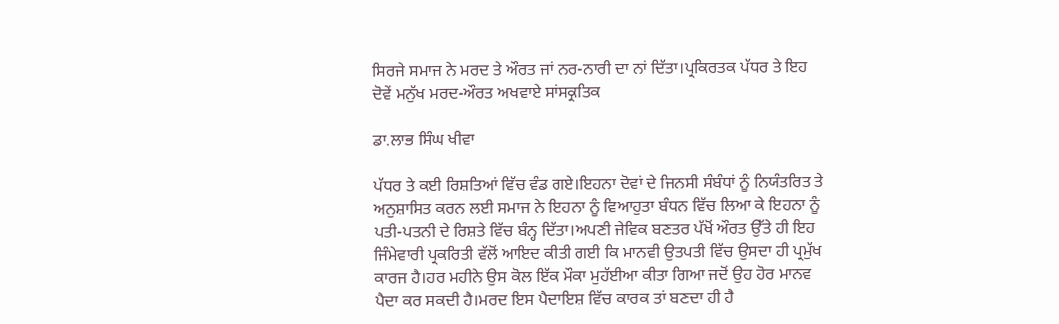ਸਿਰਜੇ ਸਮਾਜ ਨੇ ਮਰਦ ਤੇ ਔਰਤ ਜਾਂ ਨਰ-ਨਾਰੀ ਦਾ ਨਾਂ ਦਿੱਤਾ।ਪ੍ਰਕਿਰਤਕ ਪੱਧਰ ਤੇ ਇਹ ਦੋਵੇਂ ਮਨੁੱਖ ਮਰਦ-ਔਰਤ ਅਖਵਾਏ ਸਾਂਸਕ੍ਰਤਿਕ

ਡਾ.ਲਾਭ ਸਿੰਘ ਖੀਵਾ

ਪੱਧਰ ਤੇ ਕਈ ਰਿਸ਼ਤਿਆਂ ਵਿੱਚ ਵੰਡ ਗਏ।ਇਹਨਾ ਦੋਵਾਂ ਦੇ ਜਿਨਸੀ ਸੰਬੰਧਾਂ ਨੂੰ ਨਿਯੰਤਰਿਤ ਤੇ ਅਨੁਸ਼ਾਸਿਤ ਕਰਨ ਲਈ ਸਮਾਜ ਨੇ ਇਹਨਾ ਨੂੰ ਵਿਆਹੁਤਾ ਬੰਧਨ ਵਿੱਚ ਲਿਆ ਕੇ ਇਹਨਾ ਨੂੰ ਪਤੀ-ਪਤਨੀ ਦੇ ਰਿਸ਼ਤੇ ਵਿੱਚ ਬੰਨ੍ਹ ਦਿੱਤਾ।ਅਪਣੀ ਜੇਵਿਕ ਬਣਤਰ ਪੱਖੋਂ ਔਰਤ ਉੱਤੇ ਹੀ ਇਹ ਜਿੰਮੇਵਾਰੀ ਪ੍ਰਕਰਿਤੀ ਵੱਲੋਂ ਆਇਦ ਕੀਤੀ ਗਈ ਕਿ ਮਾਨਵੀ ਉਤਪਤੀ ਵਿੱਚ ਉਸਦਾ ਹੀ ਪ੍ਰਮੁੱਖ ਕਾਰਜ ਹੈ।ਹਰ ਮਹੀਨੇ ਉਸ ਕੋਲ ਇੱਕ ਮੌਕਾ ਮੁਹੱਈਆ ਕੀਤਾ ਗਿਆ ਜਦੋਂ ਉਹ ਹੋਰ ਮਾਨਵ ਪੈਦਾ ਕਰ ਸਕਦੀ ਹੈ।ਮਰਦ ਇਸ ਪੈਦਾਇਸ਼ ਵਿੱਚ ਕਾਰਕ ਤਾਂ ਬਣਦਾ ਹੀ ਹੈ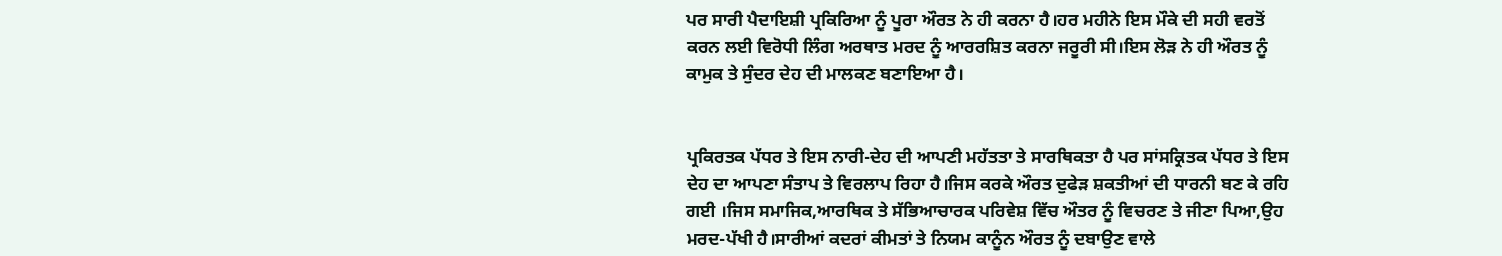ਪਰ ਸਾਰੀ ਪੈਦਾਇਸ਼ੀ ਪ੍ਰਕਿਰਿਆ ਨੂੰ ਪੂਰਾ ਔਰਤ ਨੇ ਹੀ ਕਰਨਾ ਹੈ।ਹਰ ਮਹੀਨੇ ਇਸ ਮੌਕੇ ਦੀ ਸਹੀ ਵਰਤੋਂ ਕਰਨ ਲਈ ਵਿਰੋਧੀ ਲਿੰਗ ਅਰਥਾਤ ਮਰਦ ਨੂੰ ਆਰਰਸ਼ਿਤ ਕਰਨਾ ਜਰੂਰੀ ਸੀ।ਇਸ ਲੋੜ ਨੇ ਹੀ ਔਰਤ ਨੂੰ ਕਾਮੁਕ ਤੇ ਸੁੰਦਰ ਦੇਹ ਦੀ ਮਾਲਕਣ ਬਣਾਇਆ ਹੈ।


ਪ੍ਰਕਿਰਤਕ ਪੱਧਰ ਤੇ ਇਸ ਨਾਰੀ-ਦੇਹ ਦੀ ਆਪਣੀ ਮਹੱਤਤਾ ਤੇ ਸਾਰਥਿਕਤਾ ਹੈ ਪਰ ਸਾਂਸਕ੍ਰਿਤਕ ਪੱਧਰ ਤੇ ਇਸ ਦੇਹ ਦਾ ਆਪਣਾ ਸੰਤਾਪ ਤੇ ਵਿਰਲਾਪ ਰਿਹਾ ਹੈ।ਜਿਸ ਕਰਕੇ ਔਰਤ ਦੁਫੇੜ ਸ਼ਕਤੀਆਂ ਦੀ ਧਾਰਨੀ ਬਣ ਕੇ ਰਹਿ ਗਈ ।ਜਿਸ ਸਮਾਜਿਕ,ਆਰਥਿਕ ਤੇ ਸੱਭਿਆਚਾਰਕ ਪਰਿਵੇਸ਼ ਵਿੱਚ ਔਤਰ ਨੂੰ ਵਿਚਰਣ ਤੇ ਜੀਣਾ ਪਿਆ,ਉਹ ਮਰਦ-ਪੱਖੀ ਹੈ।ਸਾਰੀਆਂ ਕਦਰਾਂ ਕੀਮਤਾਂ ਤੇ ਨਿਯਮ ਕਾਨੂੰਨ ਔਰਤ ਨੂੰ ਦਬਾਉਣ ਵਾਲੇ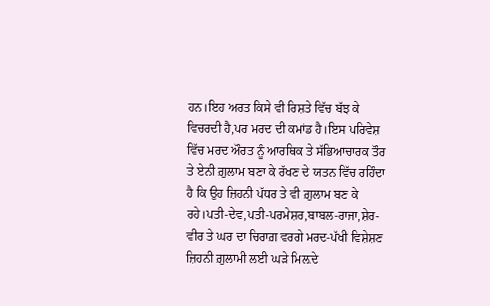ਹਨ।ਇਹ ਅਰਤ ਕਿਸੇ ਵੀ ਰਿਸ਼ਤੇ ਵਿੱਚ ਬੱਝ ਕੇ ਵਿਚਰਦੀ ਹੈ,ਪਰ ਮਰਦ ਦੀ ਕਮਾਂਡ ਹੈ।ਇਸ ਪਰਿਵੇਸ਼ ਵਿੱਚ ਮਰਦ ਔਰਤ ਨੂੰ ਆਰਥਿਕ ਤੇ ਸੱਭਿਆਚਾਰਕ ਤੌਰ ਤੇ ਏਨੀ ਗ਼ੁਲਾਮ ਬਣਾ ਕੇ ਰੱਖਣ ਦੇ ਯਤਨ ਵਿੱਚ ਰਹਿੰਦਾ ਹੈ ਕਿ ਉਹ ਜ਼ਿਹਨੀ ਪੱਧਰ ਤੇ ਵੀ ਗ਼ੁਲਾਮ ਬਣ ਕੇ ਰਹੇ।ਪਤੀ-ਦੇਵ,ਪਤੀ-ਪਰਮੇਸ਼ਰ,ਬਾਬਲ-ਰਾਜਾ,ਸ਼ੇਰ-ਵੀਰ ਤੇ ਘਰ ਦਾ ਚਿਰਾਗ਼ ਵਰਗੇ ਮਰਦ-ਪੱਖੀ ਵਿਸ਼ੇਸ਼ਣ ਜ਼ਿਹਨੀ ਗ਼ੁਲਾਮੀ ਲਈ ਘੜੇ ਮਿਲ਼ਦੇ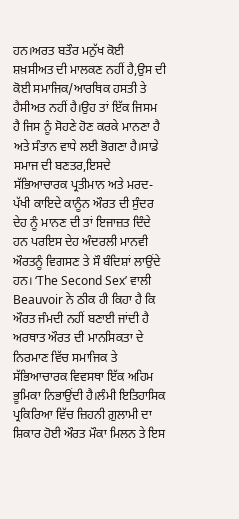ਹਨ।ਅਰਤ ਬਤੌਰ ਮਨੁੱਖ ਕੋਈ ਸ਼ਖ਼ਸੀਅਤ ਦੀ ਮਾਲਕਣ ਨਹੀਂ ਹੈ,ਉਸ ਦੀ ਕੋਈ ਸਮਾਜਿਕ/ਆਰਥਿਕ ਹਸਤੀ ਤੇ ਹੈਸੀਅਤ ਨਹੀਂ ਹੈ।ਉਹ ਤਾਂ ਇੱਕ ਜਿਸਮ ਹੈ ਜਿਸ ਨੂੰ ਸੋਹਣੇ ਹੋਣ ਕਰਕੇ ਮਾਨਣਾ ਹੈ ਅਤੇ ਸੰਤਾਨ ਵਾਧੇ ਲਈ ਭੋਗਣਾ ਹੈ।ਸਾਡੇ ਸਮਾਜ ਦੀ ਬਣਤਰ,ਇਸਦੇ ਸੱਭਿਆਚਾਰਕ ਪ੍ਰਤੀਮਾਨ ਅਤੇ ਮਰਦ-ਪੱਖੀ ਕਾਇਦੇ ਕਾਨੂੰਨ ਔਰਤ ਦੀ ਸੁੰਦਰ ਦੇਹ ਨੂੰ ਮਾਨਣ ਦੀ ਤਾਂ ਇਜਾਜ਼ਤ ਦਿੰਦੇ ਹਨ ਪਰਇਸ ਦੇਹ ਅੰਦਰਲੀ ਮਾਨਵੀ ਔਰਤਨੂੰ ਵਿਗਸਣ ਤੇ ਸੌ ਬੰਦਿਸ਼ਾਂ ਲਾਉਂਦੇ ਹਨ। ‘The Second Sex’ ਵਾਲੀ Beauvoir ਨੇ ਠੀਕ ਹੀ ਕਿਹਾ ਹੈ ਕਿ ਔਰਤ ਜੰਮਦੀ ਨਹੀਂ ਬਣਾਈ ਜਾਂਦੀ ਹੈ ਅਰਥਾਤ ਔਰਤ ਦੀ ਮਾਨਸਿਕਤਾ ਦੇ ਨਿਰਮਾਣ ਵਿੱਚ ਸਮਾਜਿਕ ਤੇ ਸੱਭਿਆਚਾਰਕ ਵਿਵਸਥਾ ਇੱਕ ਅਹਿਮ ਭੂਮਿਕਾ ਨਿਭਾਉਂਦੀ ਹੈ।ਲੰਮੀ ਇਤਿਹਾਸਿਕ ਪ੍ਰਕਿਰਿਆ ਵਿੱਚ ਜ਼ਿਹਨੀ ਗ਼ੁਲਾਮੀ ਦਾ ਸ਼ਿਕਾਰ ਹੋਈ ਔਰਤ ਮੌਕਾ ਮਿਲਨ ਤੇ ਇਸ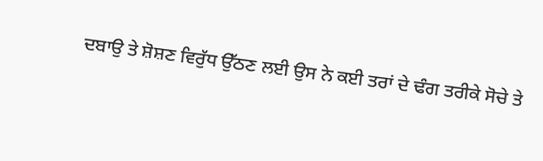ਦਬਾਉ ਤੇ ਸ਼ੋਸ਼ਣ ਵਿਰੁੱਧ ਉੱਠਣ ਲਈ ਉਸ ਨੇ ਕਈ ਤਰਾਂ ਦੇ ਢੰਗ ਤਰੀਕੇ ਸੋਚੇ ਤੇ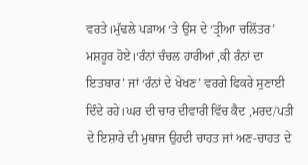ਵਰਤੇ।ਮੁੱਢਲੇ ਪੜਾਅ ‘ਤੇ ਉਸ ਦੇ ‘ਤ੍ਰੀਆ ਚਲਿੱਤਰ’ ਮਸ਼ਹੂਰ ਹੋਏ।‘ਰੰਨਾਂ ਚੰਚਲ ਹਾਰੀਆਂ ,ਕੀ ਰੰਨਾਂ ਦਾ ਇਤਬਾਰ’ ਜਾਂ ‘ਰੰਨਾਂ ਦੇ ਖੇਖਣ’ ਵਰਗੇ ਫਿਕਰੇ ਸੁਣਾਈ ਦਿੰਦੇ ਰਹੇ।ਘਰ ਦੀ ਚਾਰ ਦੀਵਾਰੀ ਵਿੱਚ ਕੈਦ ,ਮਰਦ/ਪਤੀ ਦੇ ਇਸ਼ਾਰੇ ਦੀ ਮੁਥਾਜ ਉਹਦੀ ਚਾਹਤ ਜਾਂ ਅਣ-ਚਾਹਤ ਦੇ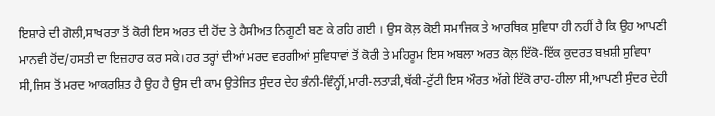ਇਸ਼ਾਰੇ ਦੀ ਗੋਲੀ,ਸਾਖਰਤਾ ਤੋਂ ਕੋਰੀ ਇਸ ਅਰਤ ਦੀ ਹੋਂਦ ਤੇ ਹੈਸੀਅਤ ਨਿਗੂਣੀ ਬਣ ਕੇ ਰਹਿ ਗਈ । ਉਸ ਕੋਲ਼ ਕੋਈ ਸਮਾਜਿਕ ਤੇ ਆਰਥਿਕ ਸੁਵਿਧਾ ਹੀ ਨਹੀਂ ਹੈ ਕਿ ਉਹ ਆਪਣੀ ਮਾਨਵੀ ਹੋਂਦ/ਹਸਤੀ ਦਾ ਇਜ਼ਹਾਰ ਕਰ ਸਕੇ।ਹਰ ਤਰ੍ਹਾਂ ਦੀਆਂ ਮਰਦ ਵਰਗੀਆਂ ਸੁਵਿਧਾਵਾਂ ਤੋਂ ਕੋਰੀ ਤੇ ਮਹਿਰੂਮ ਇਸ ਅਬਲਾ ਅਰਤ ਕੋਲ਼ ਇੱਕੋ-ਇੱਕ ਕੁਦਰਤ ਬਖ਼ਸ਼ੀ ਸੁਵਿਧਾ ਸੀ,ਜਿਸ ਤੋਂ ਮਰਦ ਆਕਰਸ਼ਿਤ ਹੈ ਉਹ ਹੈ ਉਸ ਦੀ ਕਾਮ ਉਤੇਜਿਤ ਸੁੰਦਰ ਦੇਹ ਭੰਨੀ-ਵਿੰਨ੍ਹੀਂ,ਮਾਰੀ-ਲਤਾੜੀ,ਥੱਕੀ-ਟੁੱਟੀ ਇਸ ਔਰਤ ਅੱਗੇ ਇੱਕੋ ਰਾਹ-ਹੀਲਾ ਸੀ,ਆਪਣੀ ਸੁੰਦਰ ਦੇਹੀ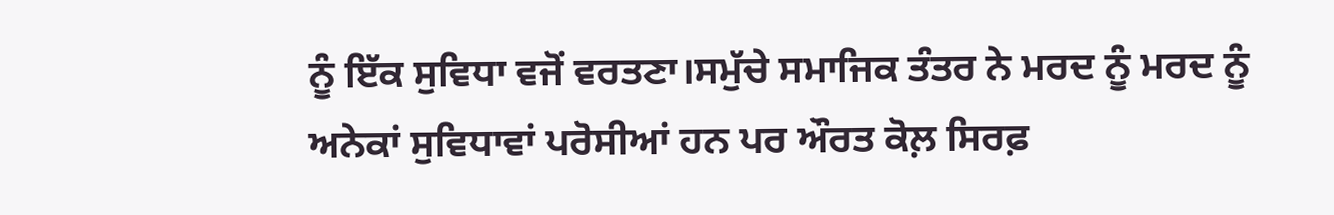ਨੂੰ ਇੱਕ ਸੁਵਿਧਾ ਵਜੋਂ ਵਰਤਣਾ।ਸਮੁੱਚੇ ਸਮਾਜਿਕ ਤੰਤਰ ਨੇ ਮਰਦ ਨੂੰ ਮਰਦ ਨੂੰ ਅਨੇਕਾਂ ਸੁਵਿਧਾਵਾਂ ਪਰੋਸੀਆਂ ਹਨ ਪਰ ਔਰਤ ਕੋਲ਼ ਸਿਰਫ਼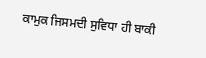ਕਾਮੁਕ ਜਿਸਮਦੀ ਸੁਵਿਧਾ ਹੀ ਬਾਕੀ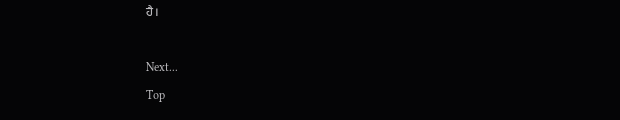ਹੈ।

Next...
Top